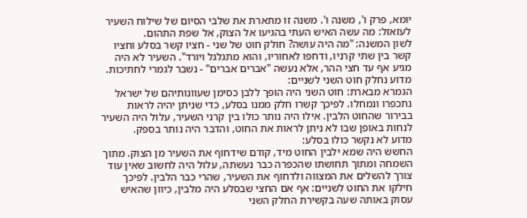יומא, פרק ו', משנה ו'. משנה זו מתארת את שלבי הסיום של שילוח השעיר לעזאזל: מה עשה האיש העתי בהגיעו אל הצוק, אל שפת התהום.
לשון המשנה: "מה היה עושה? חולק חוט של שני - חציו קשר בסלע וחציו קשר בין שתי קרניו, ודחפו לאחוריו, והוא מתגלגל ויורד". השעיר לא היה מגיע אף עד חצי ההר, אלא נעשה "אברים אברים" - נשבר לגמרי לחתיכות.
מדוע נחלק חוט השני לשניים:
הגמרא מבארת: חוט השני היה הופך ללבן כסימן שעוונותיהם של ישראל נתכפרו ונמחלו. לפיכך קשרו חלק ממנו בסלע, כדי שניתן יהיה לראות בבירור שהחוט הלבין. אילו היה נותר כולו בין קרני השעיר, עלול היה השעיר לנחות באופן שבו לא ניתן לראות את החוט, והדבר היה נותר בספק.
מדוע לא נקשר כולו בסלע:
החשש היה שמא ילבין החוט מיד, קודם שידחוף את השעיר מן הצוק. מתוך השמחה ומתוך תחושתו שהכפרה כבר נעשתה, עלול היה לחשוב שאין עוד צורך להשלים את המצווה ולדחוף את השעיר, שהרי כבר הלבין. לפיכך חילקו את החוט לשניים: אף אם החצי שבסלע היה מלבין, כיוון שהאיש עסוק באותה שעה בקשירת החלק השני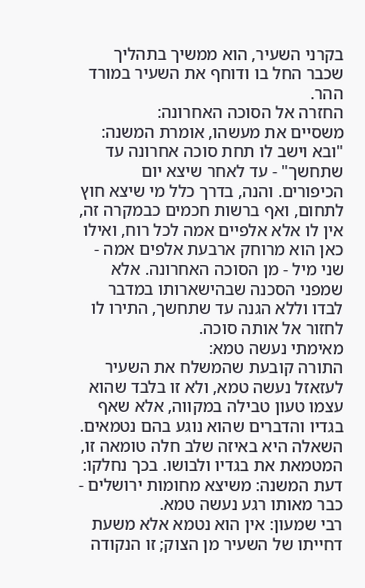בקרני השעיר, הוא ממשיך בתהליך שכבר החל בו ודוחף את השעיר במורד ההר.
החזרה אל הסוכה האחרונה:
משסיים את מעשהו, אומרת המשנה: "ובא וישב לו תחת סוכה אחרונה עד שתחשך" - עד לאחר שיצא יום הכיפורים. והנה, בדרך כלל מי שיצא חוץ לתחום, ואף ברשות חכמים כבמקרה זה, אין לו אלא אלפיים אמה לכל רוח, ואילו כאן הוא מרוחק ארבעת אלפים אמה - שני מיל - מן הסוכה האחרונה. אלא שמפני הסכנה שבהישארותו במדבר לבדו וללא הגנה עד שתחשך, התירו לו לחזור אל אותה סוכה.
מאימתי נעשה טמא:
התורה קובעת שהמשלח את השעיר לעזאזל נעשה טמא, ולא זו בלבד שהוא עצמו טעון טבילה במקווה, אלא שאף בגדיו והדברים שהוא נוגע בהם נטמאים. השאלה היא באיזה שלב חלה טומאה זו, המטמאת את בגדיו ולבושו. בכך נחלקו:
דעת המשנה: משיצא מחומות ירושלים - כבר מאותו רגע נעשה טמא.
רבי שמעון: אין הוא נטמא אלא משעת דחייתו של השעיר מן הצוק; זו הנקודה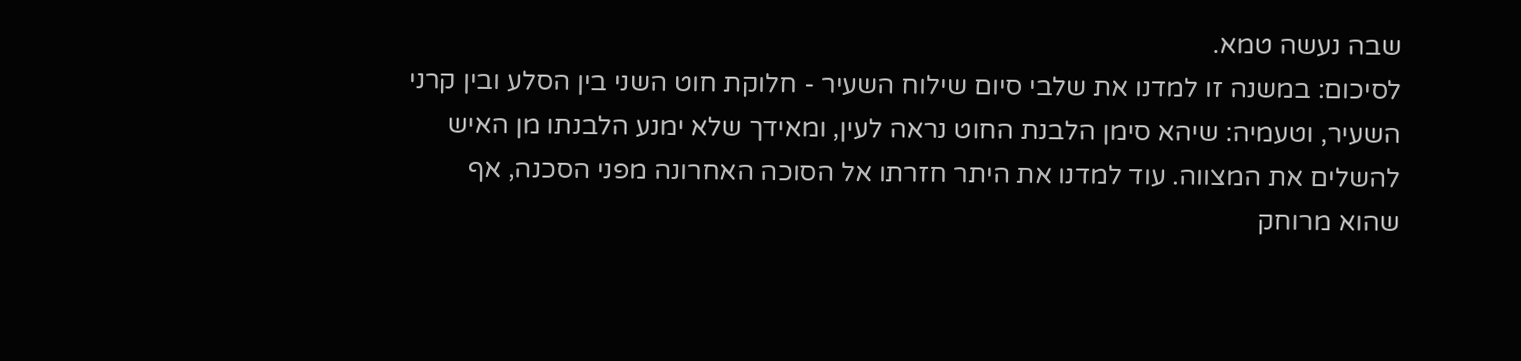שבה נעשה טמא.
לסיכום: במשנה זו למדנו את שלבי סיום שילוח השעיר - חלוקת חוט השני בין הסלע ובין קרני השעיר, וטעמיה: שיהא סימן הלבנת החוט נראה לעין, ומאידך שלא ימנע הלבנתו מן האיש להשלים את המצווה. עוד למדנו את היתר חזרתו אל הסוכה האחרונה מפני הסכנה, אף שהוא מרוחק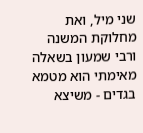שני מיל, ואת מחלוקת המשנה ורבי שמעון בשאלה מאימתי הוא מטמא בגדים - משיצא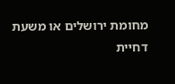מחומת ירושלים או משעת דחיית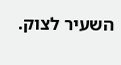השעיר לצוק.